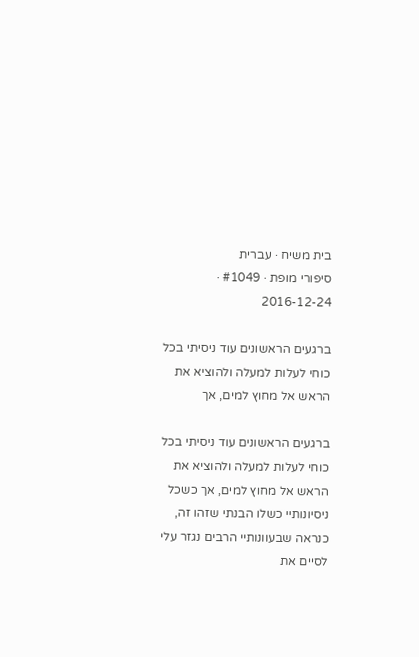בית משיח · עברית
סיפורי מופת · #1049 · 2016-12-24

ברגעים הראשונים עוד ניסיתי בכל כוחי לעלות למעלה ולהוציא את הראש אל מחוץ למים, אך

ברגעים הראשונים עוד ניסיתי בכל כוחי לעלות למעלה ולהוציא את הראש אל מחוץ למים, אך כשכל ניסיונותיי כשלו הבנתי שזהו זה, כנראה שבעוונותיי הרבים נגזר עלי לסיים את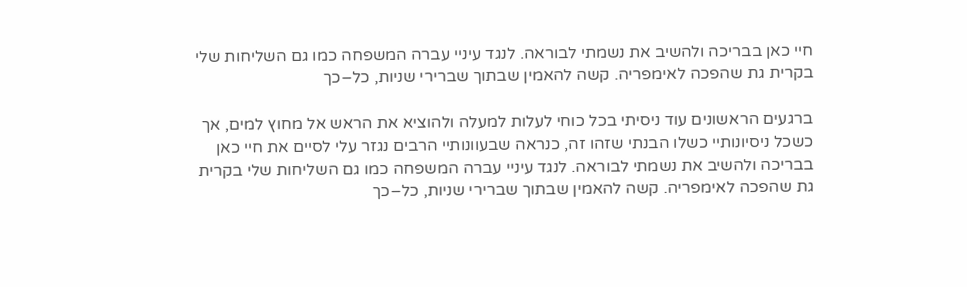חיי כאן בבריכה ולהשיב את נשמתי לבוראה. לנגד עיניי עברה המשפחה כמו גם השליחות שלי בקרית גת שהפכה לאימפריה. קשה להאמין שבתוך שברירי שניות, כל–כך

ברגעים הראשונים עוד ניסיתי בכל כוחי לעלות למעלה ולהוציא את הראש אל מחוץ למים, אך כשכל ניסיונותיי כשלו הבנתי שזהו זה, כנראה שבעוונותיי הרבים נגזר עלי לסיים את חיי כאן בבריכה ולהשיב את נשמתי לבוראה. לנגד עיניי עברה המשפחה כמו גם השליחות שלי בקרית גת שהפכה לאימפריה. קשה להאמין שבתוך שברירי שניות, כל–כך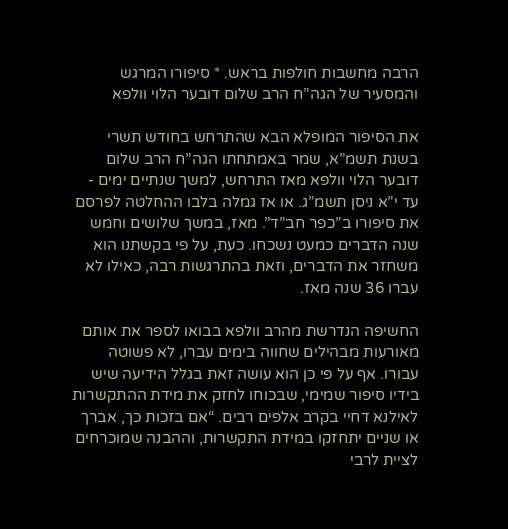הרבה מחשבות חולפות בראש. * סיפורו המרגש והמסעיר של הגה”ח הרב שלום דובער הלוי וולפא

את הסיפור המופלא הבא שהתרחש בחודש תשרי בשנת תשמ”א, שמר באמתחתו הגה”ח הרב שלום דובער הלוי וולפא מאז התרחש, למשך שנתיים ימים - עד י”א ניסן תשמ”ג. או אז גמלה בלבו ההחלטה לפרסם את סיפורו ב”כפר חב”ד”. מאז, במשך שלושים וחמש שנה הדברים כמעט נשכחו. כעת, על פי בקשתנו הוא משחזר את הדברים, וזאת בהתרגשות רבה, כאילו לא עברו 36 שנה מאז.

החשיפה הנדרשת מהרב וולפא בבואו לספר את אותם מאורעות מבהילים שחווה בימים עברו, לא פשוטה עבורו. אף על פי כן הוא עושה זאת בגלל הידיעה שיש בידיו סיפור שמימי, שבכוחו לחזק את מידת ההתקשרות לאילנא דחיי בקרב אלפים רבים. “אם בזכות כך, אברך או שניים יתחזקו במידת התקשרות, וההבנה שמוכרחים לציית לרבי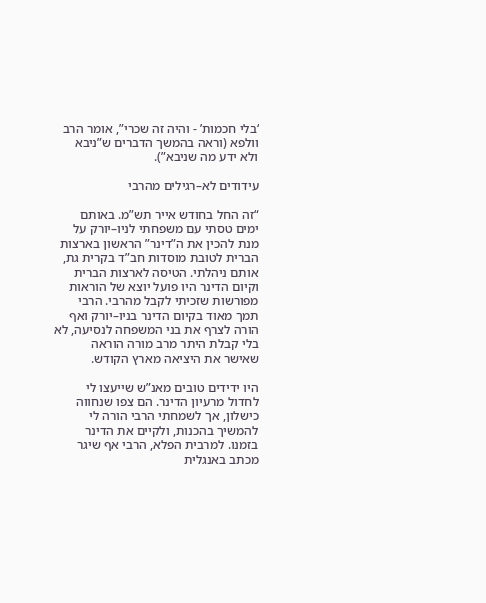‘בלי חכמות’ - והיה זה שכרי”, אומר הרב וולפא (וראה בהמשך הדברים ש”ניבא ולא ידע מה שניבא”).

עידודים לא–רגילים מהרבי

“זה החל בחודש אייר תש”מ. באותם ימים טסתי עם משפחתי לניו–יורק על מנת להכין את ה”דינר” הראשון בארצות הברית לטובת מוסדות חב”ד בקרית גת, אותם ניהלתי. הטיסה לארצות הברית וקיום הדינר היו פועל יוצא של הוראות מפורשות שזכיתי לקבל מהרבי. הרבי תמך מאוד בקיום הדינר בניו–יורק ואף הורה לצרף את בני המשפחה לנסיעה, לא בלי קבלת היתר מרב מורה הוראה שאישר את היציאה מארץ הקודש.

היו ידידים טובים מאנ”ש שייעצו לי לחדול מרעיון הדינר. הם צפו שנחווה כישלון, אך לשמחתי הרבי הורה לי להמשיך בהכנות, ולקיים את הדינר בזמנו. למרבית הפלא, הרבי אף שיגר מכתב באנגלית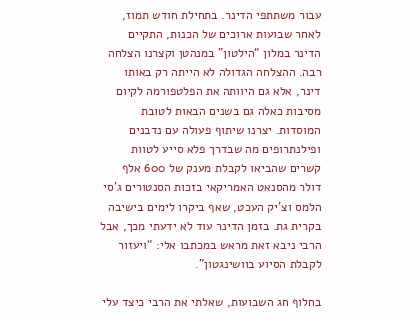עבור משתתפי הדינר. בתחילת חודש תמוז, לאחר שבועות ארוכים של הכנות, התקיים הדינר במלון “הילטון” במנהטן וקצרנו הצלחה רבה. ההצלחה הגדולה לא הייתה רק באותו דינר, אלא גם היוותה את הפלטפורמה לקיום מסיבות כאלה גם בשנים הבאות לטובת המוסדות. יצרנו שיתוף פעולה עם נדבנים ופילנתרופים מה שבדרך פלא סייע לטוות קשרים שהביאו לקבלת מענק של 600 אלף דולר מהסנאט האמריקאי בזכות הסנטורים ג’סי הלמס וצ’יק העכט, שאף ביקרו לימים בישיבה בקרית גת. בזמן הדינר עוד לא ידעתי מכך, אבל הרבי ניבא זאת מראש במכתבו אלי: “ויעזור לקבלת הסיוע בוושינגטון”.

בחלוף חג השבועות, שאלתי את הרבי כיצד עלי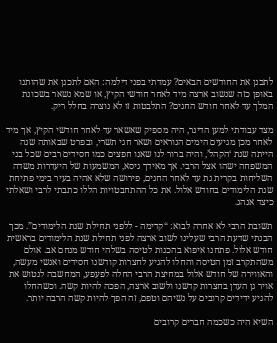לתכנן את החודשים הבאים? עמדתי בפני דילמה: האם לתכנן את שהותנו באופן כזה שנשוב ארצה מיד לאחר חודשי הקיץ, או שמא נשאר בשכונת המלך עד לאחר חודש החגים? התלבטות זו לא נוצרה בחלל ריק.

מצד עבודתי למען הדינר, היה מספיק שאשאר עד לאחר חודשי הקיץ, אך מיד לאחר מכן מגיעים הימים הנוראים ושאר חגי תשרי, ובפרט שבאותה שנה הייתה שנת ‘הקהל’, והיה ברור לנו שאנו חפצים כמו חסידים רבים שכל בני המשפחה ישהו אצל הרבי. אך מאידך גיסא, המשמעות של היעדרות משדה השליחות בקרית גת עד לאחר החגים, פירושה שלא אהיה בעיר בימי פתיחת שנת הלימודים בחודש אלול. את כל ההתחבטויות הללו כתבתי לרבי ושאלתי כיצד אנהג.

תשובת הרבי לא אחרה לבוא: “קדימה - ללפני תחילת שנת הלימודים”. מכך הבנתי שדעת הרבי שעלינו לשוב ארצה לפני תחילת שנת הלימודים בראשית חודש אלול. פתחנו איפוא בהכנות לטיסה בשלהי חודש מנחם אב. אולם משהתקרב זמן הטיסה והחלו להגיע לחצרות קודשנו חסידים ואנשי מעשה, והאווירה של חודש אלול במחיצת הרבי החלה לפעפע, המחשבה לנטוש את אויר גן העדן בחצרות קדשנו ולשוב ארצה, הפכה להיות קשה. וכשהחלו להגיע ידידים קרובים על נשיהם וטפם, זה הפך להיות קשה הרבה יותר.

השיא היה כשכמה חברים קרובים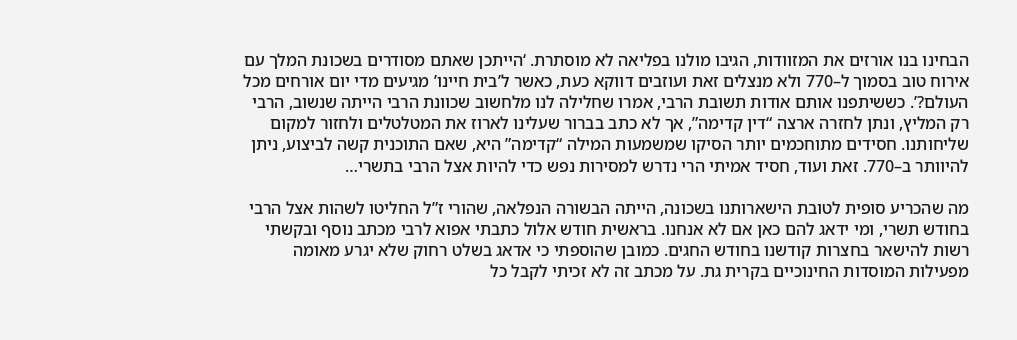הבחינו בנו אורזים את המזוודות, הגיבו מולנו בפליאה לא מוסתרת. ‘הייתכן שאתם מסודרים בשכונת המלך עם אירוח טוב בסמוך ל–770 ולא מנצלים זאת ועוזבים דווקא כעת, כאשר ל’בית חיינו’ מגיעים מדי יום אורחים מכל העולם?’. כששיתפנו אותם אודות תשובת הרבי, אמרו שחלילה לנו מלחשוב שכוונת הרבי הייתה שנשוב, הרבי רק המליץ, ונתן לחזרה ארצה “דין קדימה”, אך לא כתב בברור שעלינו לארוז את המטלטלים ולחזור למקום שליחותנו. חסידים מתוחכמים יותר הסיקו שמשמעות המילה “קדימה” היא, שאם התוכנית קשה לביצוע, ניתן להיוותר ב–770. זאת ועוד, חסיד אמיתי הרי נדרש למסירות נפש כדי להיות אצל הרבי בתשרי…

מה שהכריע סופית לטובת הישארותנו בשכונה, הייתה הבשורה הנפלאה, שהורי ז”ל החליטו לשהות אצל הרבי בחודש תשרי, ומי ידאג להם כאן אם לא אנחנו. בראשית חודש אלול כתבתי אפוא לרבי מכתב נוסף ובקשתי רשות להישאר בחצרות קודשנו בחודש החגים. כמובן שהוספתי כי אדאג בשלט רחוק שלא יגרע מאומה מפעילות המוסדות החינוכיים בקרית גת. על מכתב זה לא זכיתי לקבל כל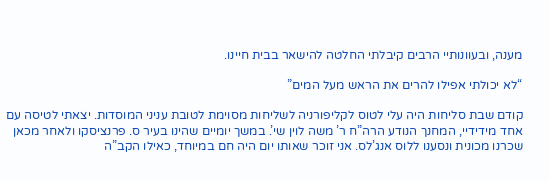מענה, ובעוונותיי הרבים קיבלתי החלטה להישאר בבית חיינו.

“לא יכולתי אפילו להרים את הראש מעל המים”

קודם שבת סליחות היה עלי לטוס לקליפורניה לשליחות מסוימת לטובת עניני המוסדות. יצאתי לטיסה עם אחד מידידיי, המחנך הנודע הרה”ח ר’ משה לוין שי’. במשך יומיים שהינו בעיר ס. פרנציסקו ולאחר מכאן שכרנו מכונית ונסענו ללוס אנג’לס. אני זוכר שאותו יום היה חם במיוחד, כאילו הקב”ה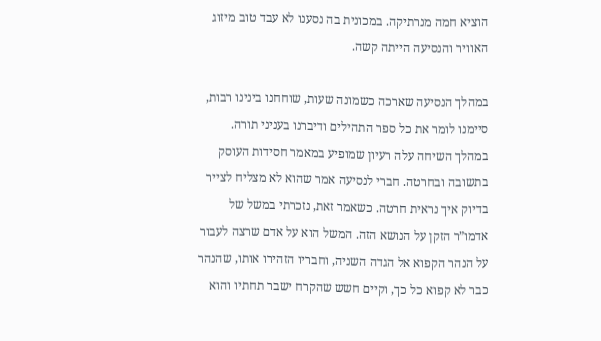הוציא חמה מנרתיקה. במכונית בה נסענו לא עבד טוב מיזוג האוויר והנסיעה הייתה קשה.

במהלך הנסיעה שארכה כשמונה שעות, שוחחנו בינינו רבות, סיימנו לומר את כל ספר התהילים ודיברנו בעניני תורה. במהלך השיחה עלה רעיון שמופיע במאמר חסידות העוסק בתשובה ובחרטה. חברי לנסיעה אמר שהוא לא מצליח לצייר בדיוק איך נראית חרטה. כשאמר זאת, נזכרתי במשל של אדמו”ר הזקן על הנושא הזה. המשל הוא על אדם שרצה לעבור על הנהר הקפוא אל הגדה השניה, וחבריו הזהירו אותו, שהנהר כבר לא קפוא כל כך, וקיים חשש שהקרח ישבר תחתיו והוא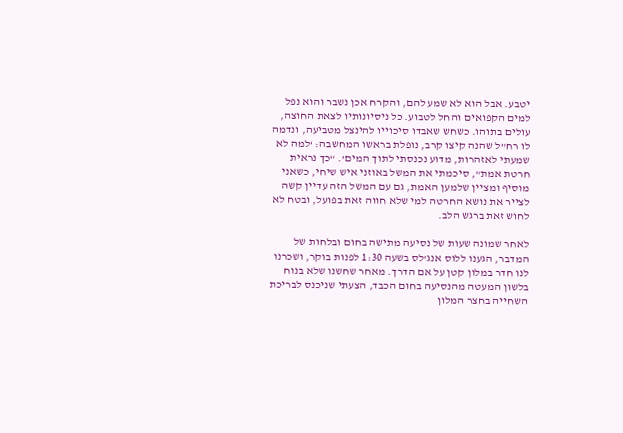יטבע. אבל הוא לא שמע להם, והקרח אכן נשבר והוא נפל למים הקפואים והחל לטבוע. כל ניסיונותיו לצאת החוצה, עולים בתוהו. כשחש שאבדו סיכוייו להינצל מטביעה, ונדמה לו רח”ל שהנה קיצו קרב, נופלת בראשו המחשבה: ‘למה לא שמעתי לאזהרות, מדוע נכנסתי לתוך המים’. “כך נראית חרטת אמת”, סיכמתי את המשל באוזני איש שיחי, כשאני מוסיף ומציין שלמען האמת, גם עם המשל הזה עדיין קשה לצייר את נושא החרטה למי שלא חווה זאת בפועל, ובטח לא לחוש זאת ברגש הלב.

לאחר שמונה שעות של נסיעה מתישה בחום ובלחות של המדבר, הגענו ללוס אנג’לס בשעה 1:30 לפנות בוקר, ושכרנו לנו חדר במלון קטן על אם הדרך. מאחר שחשנו שלא בנוח בלשון המעטה מהנסיעה בחום הכבד, הצעתי שניכנס לבריכת השחייה בחצר המלון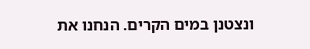ונצטנן במים הקרים. הנחנו את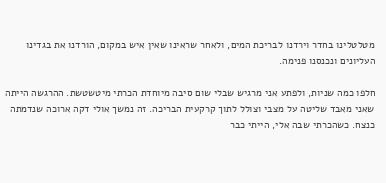מטלטלינו בחדר וירדנו לבריכת המים, ולאחר שראינו שאין איש במקום, הורדנו את בגדינו העליונים ונכנסנו פנימה.

חלפו כמה שניות, ולפתע אני מרגיש שבלי שום סיבה מיוחדת הכרתי מיטשטשת. ההרגשה הייתה שאני מאבד שליטה על מצבי וצולל לתוך קרקעית הבריכה. זה נמשך אולי דקה ארוכה שנדמתה כנצח. כשהכרתי שבה אלי, הייתי כבר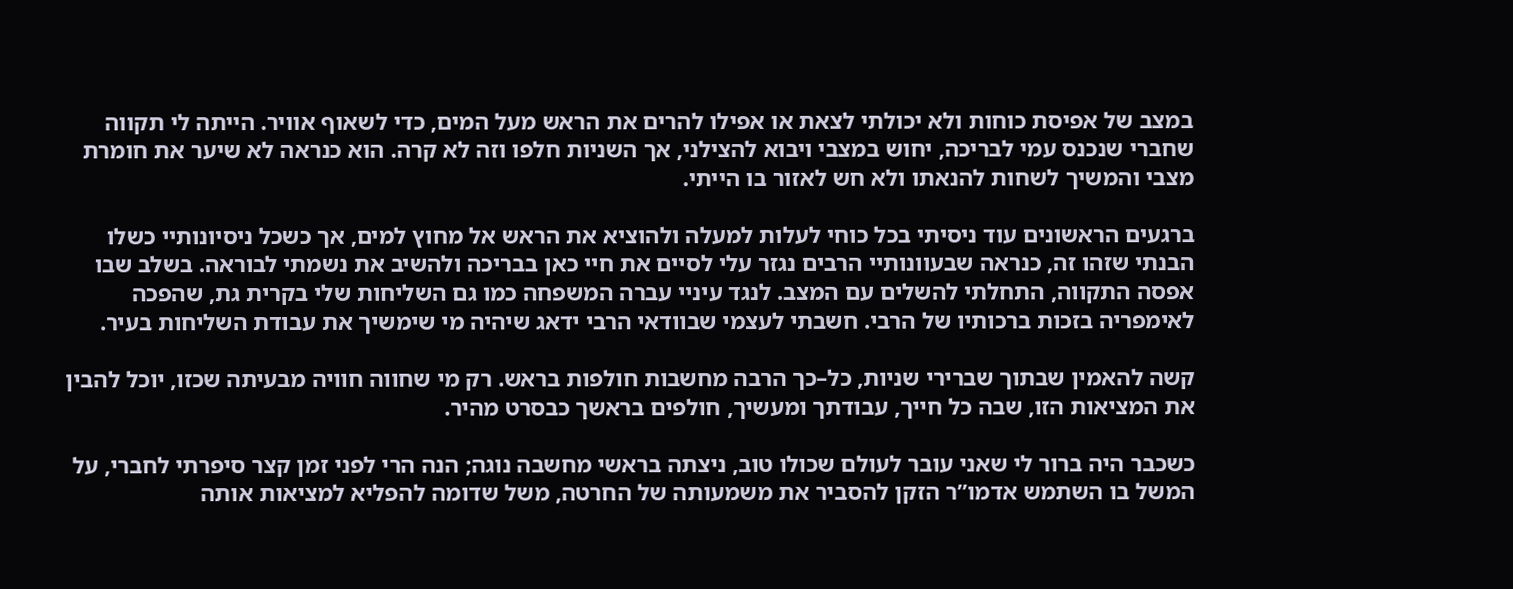במצב של אפיסת כוחות ולא יכולתי לצאת או אפילו להרים את הראש מעל המים, כדי לשאוף אוויר. הייתה לי תקווה שחברי שנכנס עמי לבריכה, יחוש במצבי ויבוא להצילני, אך השניות חלפו וזה לא קרה. הוא כנראה לא שיער את חומרת מצבי והמשיך לשחות להנאתו ולא חש לאזור בו הייתי.

ברגעים הראשונים עוד ניסיתי בכל כוחי לעלות למעלה ולהוציא את הראש אל מחוץ למים, אך כשכל ניסיונותיי כשלו הבנתי שזהו זה, כנראה שבעוונותיי הרבים נגזר עלי לסיים את חיי כאן בבריכה ולהשיב את נשמתי לבוראה. בשלב שבו אפסה התקווה, התחלתי להשלים עם המצב. לנגד עיניי עברה המשפחה כמו גם השליחות שלי בקרית גת, שהפכה לאימפריה בזכות ברכותיו של הרבי. חשבתי לעצמי שבוודאי הרבי ידאג שיהיה מי שימשיך את עבודת השליחות בעיר.

קשה להאמין שבתוך שברירי שניות, כל–כך הרבה מחשבות חולפות בראש. רק מי שחווה חוויה מבעיתה שכזו, יוכל להבין את המציאות הזו, שבה כל חייך, עבודתך ומעשיך, חולפים בראשך כבסרט מהיר.

כשכבר היה ברור לי שאני עובר לעולם שכולו טוב, ניצתה בראשי מחשבה נוגה; הנה הרי לפני זמן קצר סיפרתי לחברי, על המשל בו השתמש אדמו”ר הזקן להסביר את משמעותה של החרטה, משל שדומה להפליא למציאות אותה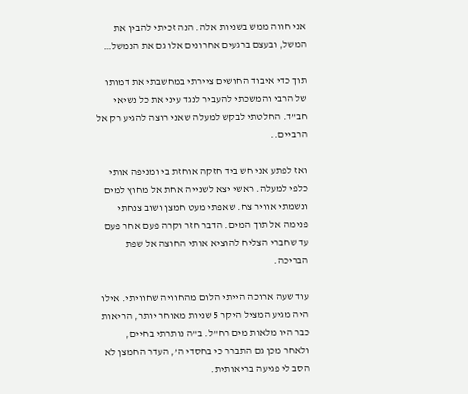אני חווה ממש בשניות אלה. הנה זכיתי להבין את המשל, ובעצם ברגעים אחרונים אלו גם את הנמשל…

תוך כדי איבוד החושים ציירתי במחשבתי את דמותו של הרבי והמשכתי להעביר לנגד עיני את כל נשיאי חב”ד. החלטתי לבקש למעלה שאני רוצה להגיע רק אל הרביים..

ואז לפתע אני חש ביד חזקה אוחזת בי ומניפה אותי כלפי למעלה. ראשי יצא לשנייה אחת אל מחוץ למים ונשמתי אוויר צח. שאפתי מעט חמצן ושוב צנחתי פנימה אל תוך המים. הדבר חזר וקרה פעם אחר פעם עד שחברי הצליח להוציא אותי החוצה אל שפת הבריכה.

עוד שעה ארוכה הייתי הלום מהחוויה שחוויתי. אילו היה מגיע המציל היקר 5 שניות מאוחר יותר, הריאות כבר היו מלאות מים רח”ל. ב”ה נותרתי בחיים, ולאחר מכן גם התברר כי בחסדי ה’, העדר החמצן לא הסב לי פגיעה בריאותית.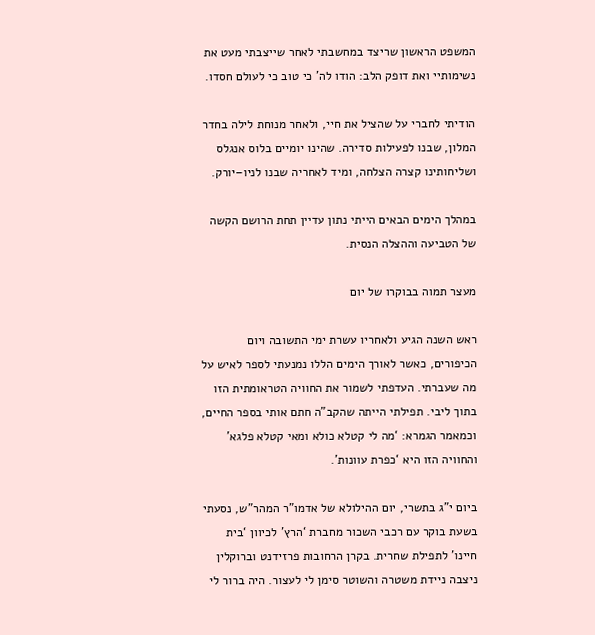המשפט הראשון שריצד במחשבתי לאחר שייצבתי מעט את נשימותיי ואת דופק הלב: הודו לה’ כי טוב כי לעולם חסדו.

הודיתי לחברי על שהציל את חיי, ולאחר מנוחת לילה בחדר המלון, שבנו לפעילות סדירה. שהינו יומיים בלוס אנגלס ושליחותינו קצרה הצלחה, ומיד לאחריה שבנו לניו–יורק.

במהלך הימים הבאים הייתי נתון עדיין תחת הרושם הקשה של הטביעה וההצלה הנסית.

מעצר תמוה בבוקרו של יום

ראש השנה הגיע ולאחריו עשרת ימי התשובה ויום הכיפורים, כאשר לאורך הימים הללו נמנעתי לספר לאיש על מה שעברתי. העדפתי לשמור את החוויה הטראומתית הזו בתוך ליבי. תפילתי הייתה שהקב”ה חתם אותי בספר החיים, וכמאמר הגמרא: ‘מה לי קטלא כולא ומאי קטלא פלגא’ והחוויה הזו היא ‘כפרת עוונות’.

ביום י”ג בתשרי, יום ההילולא של אדמו”ר המהר”ש, נסעתי בשעת בוקר עם רכבי השכור מחברת ‘הרץ’ לכיוון ‘בית חיינו’ לתפילת שחרית. בקרן הרחובות פרזידנט וברוקלין ניצבה ניידת משטרה והשוטר סימן לי לעצור. היה ברור לי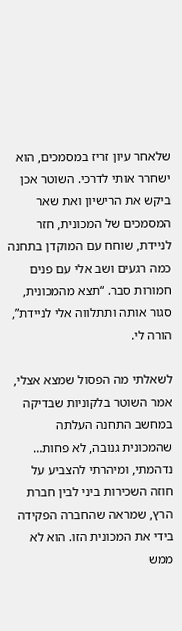שלאחר עיון זריז במסמכים, הוא ישחרר אותי לדרכי. השוטר אכן ביקש את הרישיון ואת שאר המסמכים של המכונית, חזר לניידת, שוחח עם המוקדן בתחנה כמה רגעים ושב אלי עם פנים חמורות סבר. “תצא מהמכונית, סגור אותה ותתלווה אלי לניידת”, הורה לי.

לשאלתי מה הפסול שמצא אצלי, אמר השוטר בלקוניות שבדיקה במחשב התחנה העלתה שהמכונית גנובה, לא פחות… נדהמתי, ומיהרתי להצביע על חוזה השכירות ביני לבין חברת הרץ, שמראה שהחברה הפקידה בידי את המכונית הזו. הוא לא ממש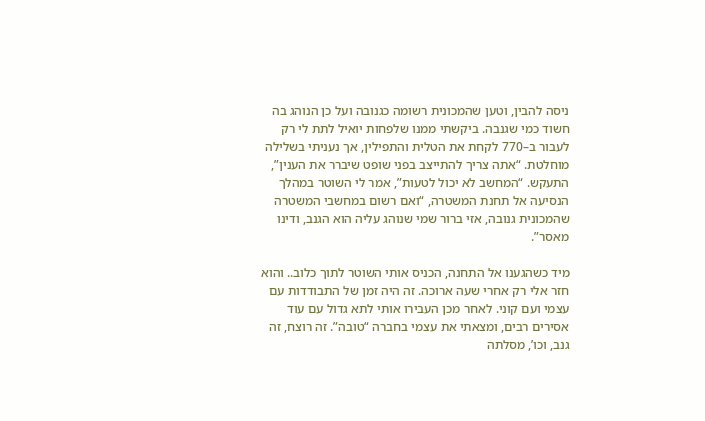ניסה להבין, וטען שהמכונית רשומה כגנובה ועל כן הנוהג בה חשוד כמי שגנבה. ביקשתי ממנו שלפחות יואיל לתת לי רק לעבור ב–770 לקחת את הטלית והתפילין, אך נעניתי בשלילה מוחלטת. “אתה צריך להתייצב בפני שופט שיברר את הענין”, התעקש. “המחשב לא יכול לטעות”, אמר לי השוטר במהלך הנסיעה אל תחנת המשטרה, “ואם רשום במחשבי המשטרה שהמכונית גנובה, אזי ברור שמי שנוהג עליה הוא הגנב, ודינו מאסר”.

מיד כשהגענו אל התחנה, הכניס אותי השוטר לתוך כלוב.. והוא חזר אלי רק אחרי שעה ארוכה. זה היה זמן של התבודדות עם עצמי ועם קוני. לאחר מכן העבירו אותי לתא גדול עם עוד אסירים רבים, ומצאתי את עצמי בחברה “טובה”. זה רוצח, זה גנב, וכו’, מסלתה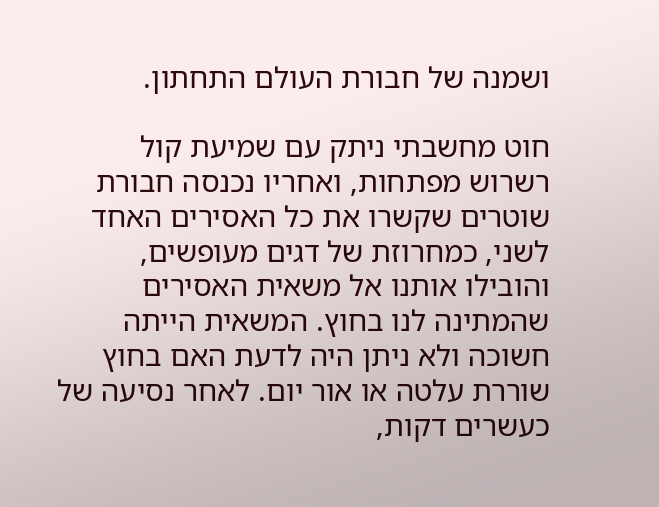ושמנה של חבורת העולם התחתון.

חוט מחשבתי ניתק עם שמיעת קול רשרוש מפתחות, ואחריו נכנסה חבורת שוטרים שקשרו את כל האסירים האחד לשני, כמחרוזת של דגים מעופשים, והובילו אותנו אל משאית האסירים שהמתינה לנו בחוץ. המשאית הייתה חשוכה ולא ניתן היה לדעת האם בחוץ שוררת עלטה או אור יום. לאחר נסיעה של כעשרים דקות,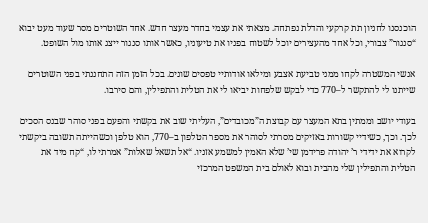הוכנסנו לחניון תת קרקעי והדלת נפתחה. מצאתי את עצמי בחדר מעצר חדש. אחד השוטרים מסר שעוד מעט יבוא “סנגור” צבורי, וכל אחד מהעצירים יוכל לשטוח בפניו את טיעוניו, כאשר אותו סנגור ייצג אותו מול השופט.

אנשי המשטרה לקחו ממני טביעת אצבע ומילאו אודותיי טפסים שונים. בכל הזמן הזה התחננתי בפני השוטרים שייתנו לי להתקשר ל–770 כדי לבקש שלפחות יביאו לי את הטלית והתפילין, והם סירבו.

בעודי יושב וממתין בתא המעצר עם קבוצת ה”מכובדים”, העליתי שוב את בקשתי והפעם בפני סוהר שבנס הסכים לכך. וכך, כשידיי קשורות באזיקים מסרתי לסוהר את מספר הטלפון ב–770, הוא טלפן וכשהייתה תשובה ביקשתי לקרוא את ידידי ר’ יהודה פרידמן שי’ שלא האמין למשמע אזניו. “אל תשאל שאלות” אמרתי לו, “קח מיד את הטלית והתפילין שלי מהבית ובוא לאולם בית המשפט המרכזי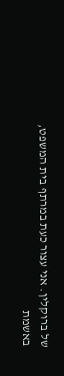של ברוקלין. אני עצור כעת במרתף בית המשפט, באשמת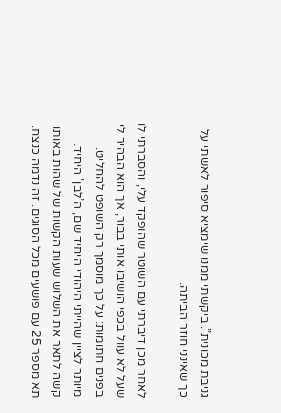גניבת מכונית”. ביקשתי ממנו שימציא סיפור לאשתי על כך שאינני חוזר הביתה.

לאחר מכן דיברתי עם השוטר שהופקד עלי, והסברתי לו שעל לא עוול בכפי הושיבו אותי בבור, אך הוא הבהיר לי בפנים חתומות: על כך מוסמך רק השופט להחליט. מיותר לציין שהייתי היהודי היחיד שם, ה’לבן’ היחיד. קשה לתאר את השלוש שעות הקשות של שהות באותו תא מספר 25 עם פושעים מכל הסוגים. זה נדמה כנצח.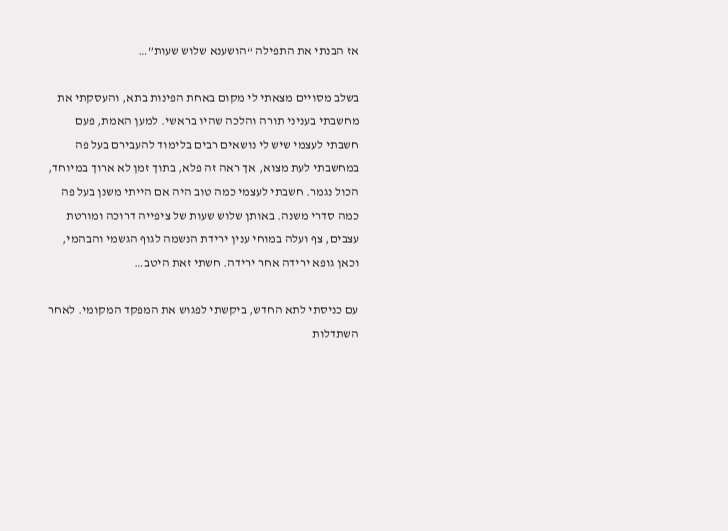אז הבנתי את התפילה “הושענא שלוש שעות”…

בשלב מסויים מצאתי לי מקום באחת הפינות בתא, והעסקתי את מחשבתי בעניני תורה והלכה שהיו בראשי. למען האמת, פעם חשבתי לעצמי שיש לי נושאים רבים בלימוד להעבירם בעל פה במחשבתי לעת מצוא, אך ראה זה פלא, בתוך זמן לא ארוך במיוחד, הכול נגמר. חשבתי לעצמי כמה טוב היה אם הייתי משנן בעל פה כמה סדרי משנה. באותן שלוש שעות של ציפייה דרוכה ומורטת עצבים, צף ועלה במוחי ענין ירידת הנשמה לגוף הגשמי והבהמי, וכאן גופא ירידה אחר ירידה. חשתי זאת היטב…

עם כניסתי לתא החדש, ביקשתי לפגוש את המפקד המקומי. לאחר השתדלות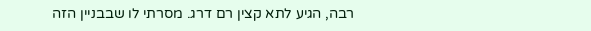רבה, הגיע לתא קצין רם דרג. מסרתי לו שבבניין הזה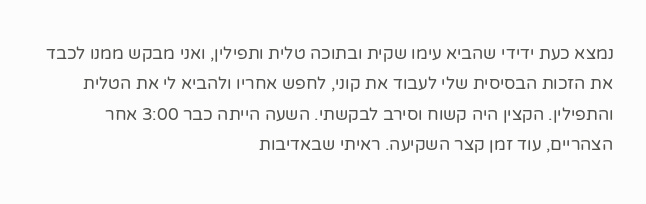נמצא כעת ידידי שהביא עימו שקית ובתוכה טלית ותפילין, ואני מבקש ממנו לכבד את הזכות הבסיסית שלי לעבוד את קוני, לחפש אחריו ולהביא לי את הטלית והתפילין. הקצין היה קשוח וסירב לבקשתי. השעה הייתה כבר 3:00 אחר הצהריים, עוד זמן קצר השקיעה. ראיתי שבאדיבות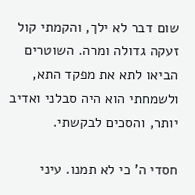שום דבר לא ילך, והקמתי קול זעקה גדולה ומרה. השוטרים הביאו לתא את מפקד התא, ולשמחתי הוא היה סבלני ואדיב יותר, והסכים לבקשתי.

חסדי ה’ כי לא תמנו. עיני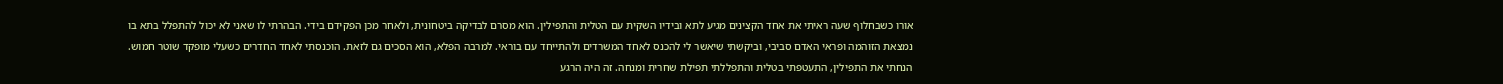אורו כשבחלוף שעה ראיתי את אחד הקצינים מגיע לתא ובידיו השקית עם הטלית והתפילין. הוא מסרם לבדיקה ביטחונית, ולאחר מכן הפקידם בידי. הבהרתי לו שאני לא יכול להתפלל בתא בו נמצאת הזוהמה ופראי האדם סביבי, וביקשתי שיאשר לי להכנס לאחד המשרדים ולהתייחד עם בוראי. למרבה הפלא, הוא הסכים גם לזאת. הוכנסתי לאחד החדרים כשעלי מופקד שוטר חמוש. הנחתי את התפילין, התעטפתי בטלית והתפללתי תפילת שחרית ומנחה. זה היה הרגע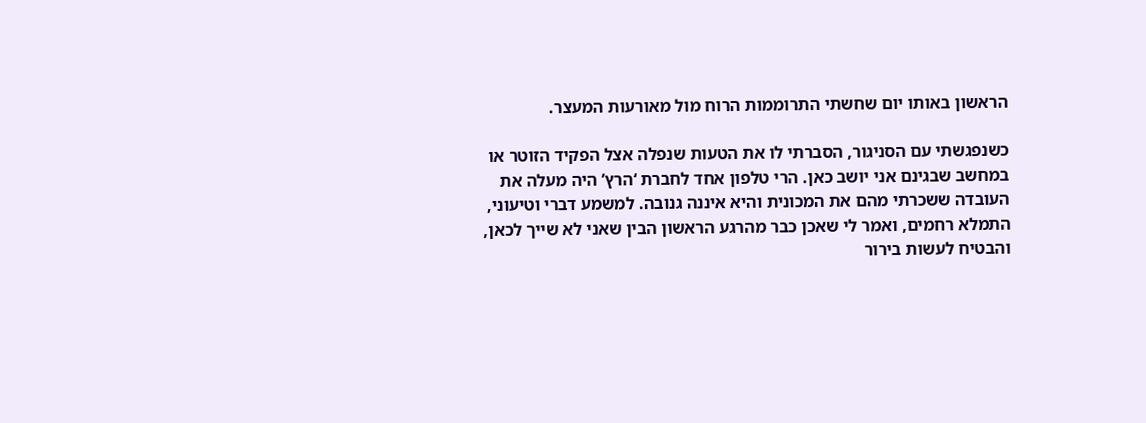הראשון באותו יום שחשתי התרוממות הרוח מול מאורעות המעצר.

כשנפגשתי עם הסניגור, הסברתי לו את הטעות שנפלה אצל הפקיד הזוטר או במחשב שבגינם אני יושב כאן. הרי טלפון אחד לחברת ‘הרץ’ היה מעלה את העובדה ששכרתי מהם את המכונית והיא איננה גנובה. למשמע דברי וטיעוני, התמלא רחמים, ואמר לי שאכן כבר מהרגע הראשון הבין שאני לא שייך לכאן, והבטיח לעשות בירור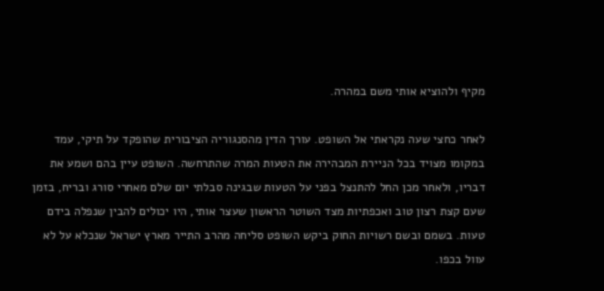מקיף ולהוציא אותי משם במהרה.

לאחר כחצי שעה נקראתי אל השופט. עורך הדין מהסנגוריה הציבורית שהופקד על תיקי, עמד במקומו מצויד בכל הניירת המבהירה את הטעות המרה שהתרחשה. השופט עיין בהם ושמע את דבריו, ולאחר מכן החל להתנצל בפני על הטעות שבגינה סבלתי יום שלם מאחרי סורג ובריח, בזמן שעם קצת רצון טוב ואכפתיות מצד השוטר הראשון שעצר אותי, היו יכולים להבין שנפלה בידם טעות. בשמם ובשם רשויות החוק ביקש השופט סליחה מהרב התייר מארץ ישראל שנכלא על לא עוול בכפו.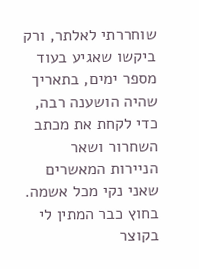שוחררתי לאלתר, ורק ביקשו שאגיע בעוד מספר ימים, בתאריך שהיה הושענה רבה, כדי לקחת את מכתב השחרור ושאר הניירות המאשרים שאני נקי מכל אשמה. בחוץ כבר המתין לי בקוצר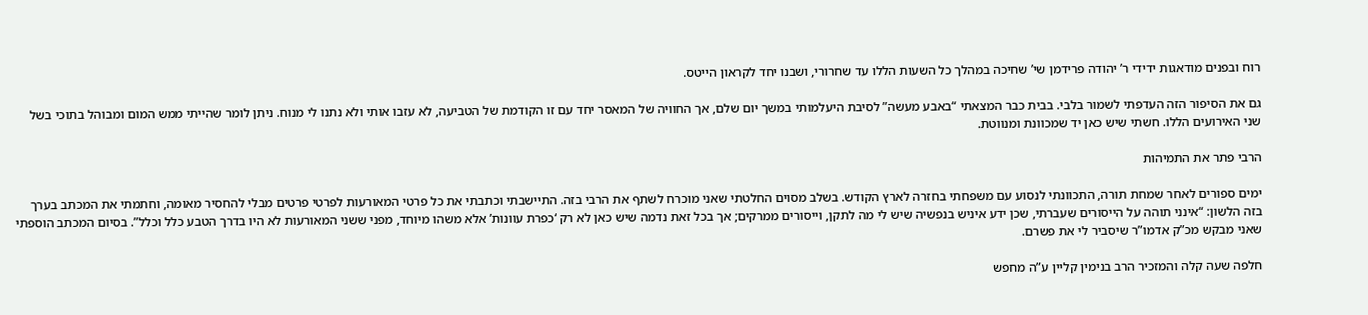רוח ובפנים מודאגות ידידי ר’ יהודה פרידמן שי’ שחיכה במהלך כל השעות הללו עד שחרורי, ושבנו יחד לקראון הייטס.

גם את הסיפור הזה העדפתי לשמור בלבי. בבית כבר המצאתי “באבע מעשה” לסיבת היעלמותי במשך יום שלם, אך החוויה של המאסר יחד עם זו הקודמת של הטביעה, לא עזבו אותי ולא נתנו לי מנוח. ניתן לומר שהייתי ממש המום ומבוהל בתוכי בשל שני האירועים הללו. חשתי שיש כאן יד שמכוונת ומנווטת.

הרבי פתר את התמיהות

ימים ספורים לאחר שמחת תורה, התכוונתי לנסוע עם משפחתי בחזרה לארץ הקודש. בשלב מסוים החלטתי שאני מוכרח לשתף את הרבי בזה. התיישבתי וכתבתי את כל פרטי המאורעות לפרטי פרטים מבלי להחסיר מאומה, וחתמתי את המכתב בערך בזה הלשון: “אינני תוהה על הייסורים שעברתי, שכן ידע איניש בנפשיה שיש לי מה לתקן, וייסורים ממרקים; אך בכל זאת נדמה שיש כאן לא רק ‘כפרת עוונות’ אלא משהו מיוחד, מפני ששני המאורעות לא היו בדרך הטבע כלל וכלל”. בסיום המכתב הוספתי שאני מבקש מכ”ק אדמו”ר שיסביר לי את פשרם.

חלפה שעה קלה והמזכיר הרב בנימין קליין ע”ה מחפש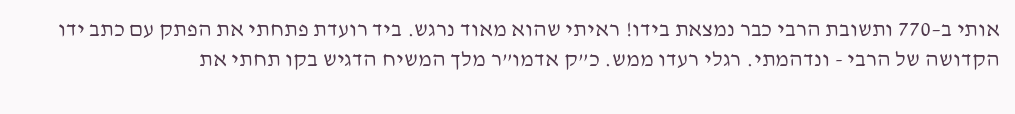אותי ב–770 ותשובת הרבי כבר נמצאת בידו! ראיתי שהוא מאוד נרגש. ביד רועדת פתחתי את הפתק עם כתב ידו הקדושה של הרבי - ונדהמתי. רגלי רעדו ממש. כ”ק אדמו”ר מלך המשיח הדגיש בקו תחתי את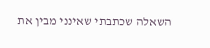השאלה שכתבתי שאינני מבין את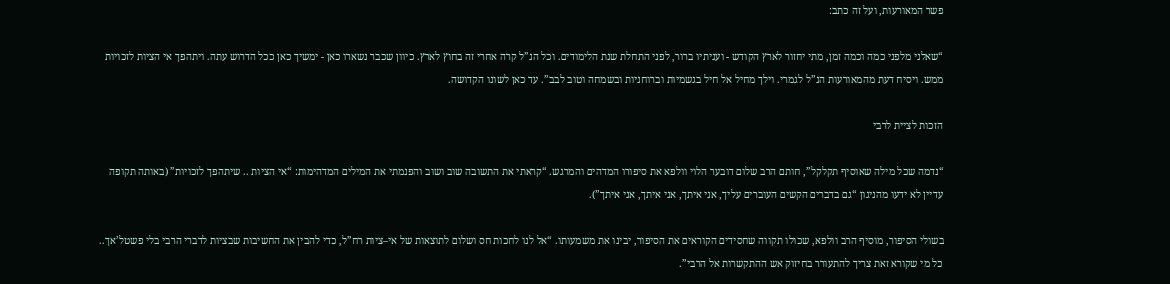פשר המאורעות, ועל זה כתב:

“שאלני מלפני כמה וכמה זמן, מתי יחזור לארץ הקודש - ועניתיו ברור, לפני התחלת שנת הלימודים. וכל הנ”ל קרה אחרי זה בחוץ לארץ. כיוון שכבר נשארו כאן - ימשיך כאן ככל הדרוש עתה. ויתהפך אי הציות לזכויות ממש. ויסיח דעת מהמאורעות הנ”ל לגמרי. וילך מחיל אל חיל בגשמיות וברוחניות ובשמחה וטוב לבב”. עד כאן לשונו הקדושה.

הזכות לציית לרבי

“נדמה שכל מילה שאוסיף תקלקל”, חותם הרב שלום דובער הלוי וולפא את סיפורו המדהים והמרגש. “קראתי את התשובה שוב ושוב והפנמתי את המילים המדהימות: “אי הציות .. שיתהפך לזכויות” (באותה תקופה עדיין לא ידעו מהניגון “גם בדברים הקשים העוברים עליך, אני איתך, אני איתך, אני איתך”).

בשולי הסיפור, מוסיף הרב וולפא, שכולו תקווה שחסידים הקוראים את הסיפור, יבינו את משמעותו. “אל לנו לחכות חס ושלום לתוצאות של אי–ציות רח”ל, כדי להבין את החשיבות שבציות לדברי הרבי בלי פשטל’אך.. כל מי שקורא זאת צריך להתעורר בחיזוק אש ההתקשרות אל הרבי”.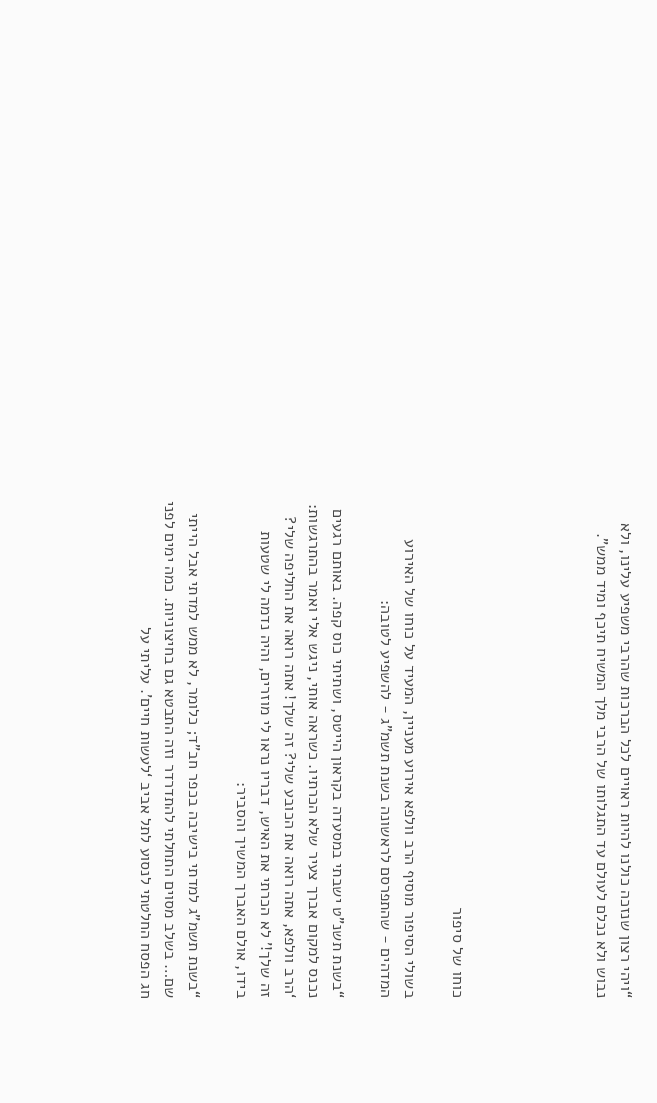“ויהי רצון שנזכה כולנו להיות ראויים לכל הברכות שהרבי משפיע עלינו, ולא נבוש ולא נכלם לעולם עד התגלותו של הרבי מלך המשיח תיכף ומיד ממש”.





כוחו של סיפור

בשולי הסיפור מוסיף הרב וולפא אירוע מעניין, המעיד על כוחו של האירוע המדהים - שהתפרסם לראשונה בשנת תשמ”ג - להשפיע לטובה:

“בשנת תשנ”ט ישבתי במסעדה בקראון הייטס, ושתיתי כוס קפה. באותם רגעים נכנס למקום אברך צעיר שלא הכרתיו. כשראה אותי, ניגש אלי ואמר בהתרגשות: ‘הרב וולפא, אתה רואה את הכובע שלי? זה שלך! אתה רואה את החליפה שלי? זה שלך!’ לא הכרתי את האיש, דבריו נראו לי מוזרים, והיה נדמה לי שטעות בידו, אולם האברך המשיך והסביר:

“בשנת תשמ”ג למדתי בישיבה בכפר חב”ד; כלומר, לא ממש למדתי אבל הייתי שם… בשלב מסוים התחלתי להתדרדר וזה התבטא גם בחיצוניות. כמה ימים לפני חג הפסח החלטתי לנסוע לתל אביב ‘לעשות חיים’. עליתי על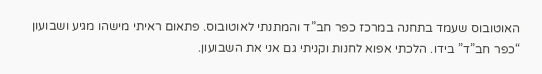האוטובוס שעמד בתחנה במרכז כפר חב”ד והמתנתי לאוטובוס. פתאום ראיתי מישהו מגיע ושבועון “כפר חב”ד” בידו. הלכתי אפוא לחנות וקניתי גם אני את השבועון.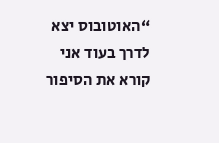“האוטובוס יצא לדרך בעוד אני קורא את הסיפור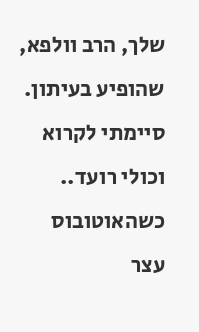שלך, הרב וולפא, שהופיע בעיתון. סיימתי לקרוא וכולי רועד.. כשהאוטובוס עצר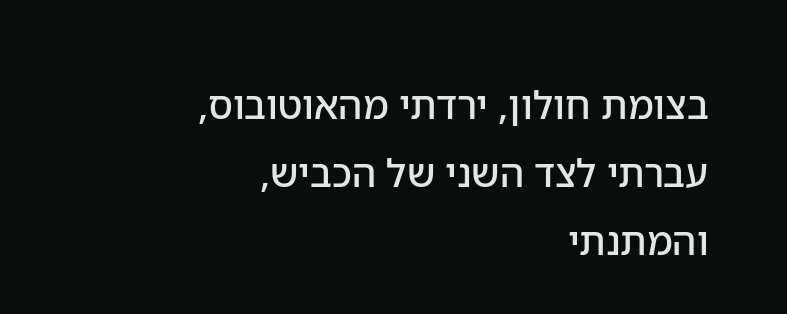בצומת חולון, ירדתי מהאוטובוס, עברתי לצד השני של הכביש, והמתנתי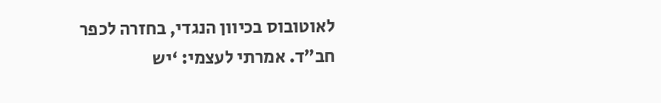לאוטובוס בכיוון הנגדי, בחזרה לכפר חב”ד. אמרתי לעצמי: ‘יש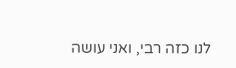לנו כזה רבי, ואני עושה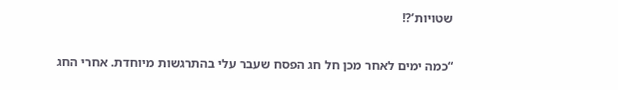שטויות’?!

“כמה ימים לאחר מכן חל חג הפסח שעבר עלי בהתרגשות מיוחדת. אחרי החג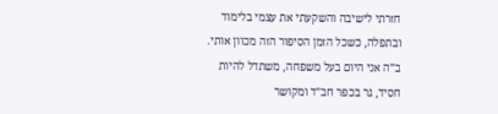חזרתי לישיבה והשקעתי את עצמי בלימוד ובתפלה, כשכל הזמן הסיפור הזה מכוון אותי. ב”ה אני היום בעל משפחה, משתדל להיות חסיד, גר בכפר חב”ד ומקושר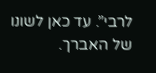לרבי”. עד כאן לשונו של האברך.